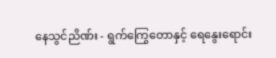နေသွင်ညိဏ်း - ရွက်ကြွေတောနှင့် ရေနွေးရောင်း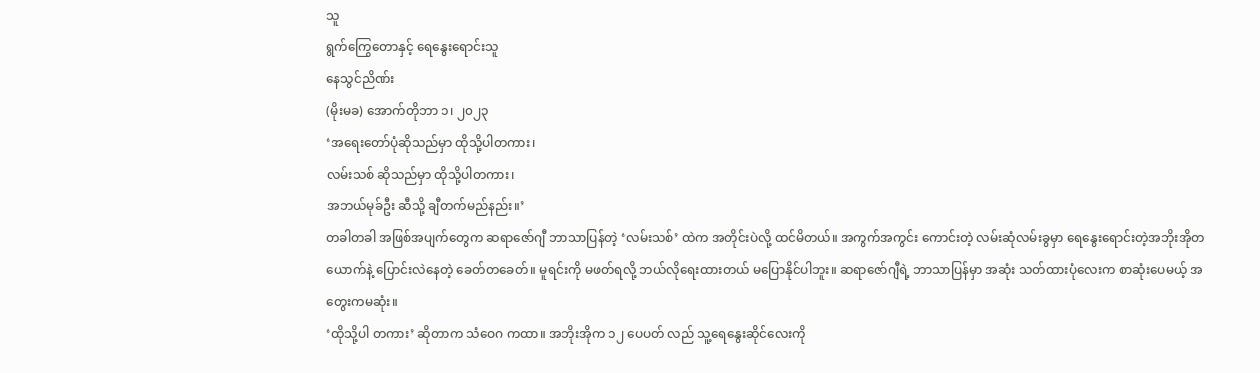သူ
ရွက်ကြွေတောနှင့် ရေနွေးရောင်းသူ
နေသွင်ညိဏ်း
(မိုးမခ) အောက်တိုဘာ ၁၊ ၂၀၂၃
‘အရေးတော်ပုံဆိုသည်မှာ ထိုသို့ပါတကား၊
လမ်းသစ် ဆိုသည်မှာ ထိုသို့ပါတကား၊
အဘယ်မုခ်ဦး ဆီသို့ ချီတက်မည်နည်း။’
တခါတခါ အဖြစ်အပျက်တွေက ဆရာဇော်ဂျီ ဘာသာပြန်တဲ့ ‘လမ်းသစ်’ ထဲက အတိုင်းပဲလို့ ထင်မိတယ်။ အကွက်အကွင်း ကောင်းတဲ့ လမ်းဆုံလမ်းခွမှာ ရေနွေးရောင်းတဲ့အဘိုးအိုတယောက်နဲ့ ပြောင်းလဲနေတဲ့ ခေတ်တခေတ်။ မူရင်းကို မဖတ်ရလို့ ဘယ်လိုရေးထားတယ် မပြောနိုင်ပါဘူး။ ဆရာဇော်ဂျီရဲ့ ဘာသာပြန်မှာ အဆုံး သတ်ထားပုံလေးက စာဆုံးပေမယ့် အတွေးကမဆုံး။
‘ထိုသို့ပါ တကား’ ဆိုတာက သံဝေဂ ကထာ။ အဘိုးအိုက ၁၂ ပေပတ် လည် သူ့ရေနွေးဆိုင်လေးကို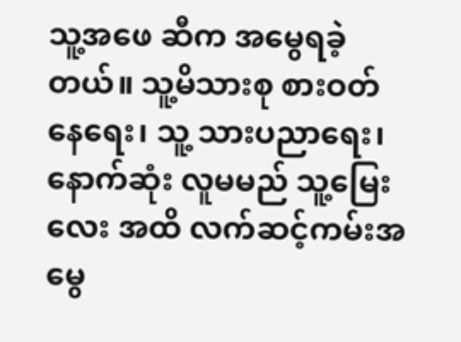သူ့အဖေ ဆီက အမွေရခဲ့တယ်။ သူ့မိသားစု စားဝတ်နေရေး၊ သူ့ သားပညာရေး၊ နောက်ဆုံး လူမမည် သူ့မြေးလေး အထိ လက်ဆင့်ကမ်းအမွေ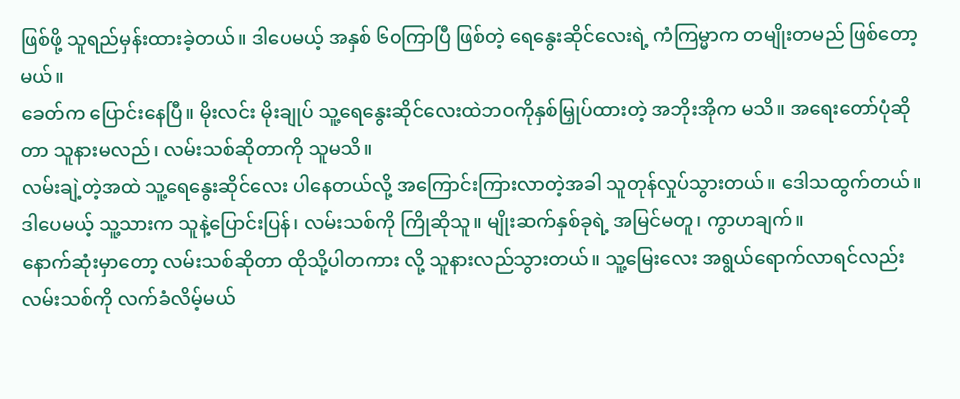ဖြစ်ဖို့ သူရည်မှန်းထားခဲ့တယ်။ ဒါပေမယ့် အနှစ် ၆၀ကြာပြီ ဖြစ်တဲ့ ရေနွေးဆိုင်လေးရဲ့ ကံကြမ္မာက တမျိုးတမည် ဖြစ်တော့မယ်။
ခေတ်က ပြောင်းနေပြီ။ မိုးလင်း မိုးချုပ် သူ့ရေနွေးဆိုင်လေးထဲဘဝကိုနှစ်မြှုပ်ထားတဲ့ အဘိုးအိုက မသိ။ အရေးတော်ပုံဆိုတာ သူနားမလည်၊ လမ်းသစ်ဆိုတာကို သူမသိ။
လမ်းချဲ့တဲ့အထဲ သူ့ရေနွေးဆိုင်လေး ပါနေတယ်လို့ အကြောင်းကြားလာတဲ့အခါ သူတုန်လှုပ်သွားတယ်။ ဒေါသထွက်တယ်။ ဒါပေမယ့် သူ့သားက သူနဲ့ပြောင်းပြန်၊ လမ်းသစ်ကို ကြိုဆိုသူ။ မျိုးဆက်နှစ်ခုရဲ့ အမြင်မတူ၊ ကွာဟချက်။
နောက်ဆုံးမှာတော့ လမ်းသစ်ဆိုတာ ထိုသို့ပါတကား လို့ သူနားလည်သွားတယ်။ သူ့မြေးလေး အရွယ်ရောက်လာရင်လည်း လမ်းသစ်ကို လက်ခံလိမ့်မယ်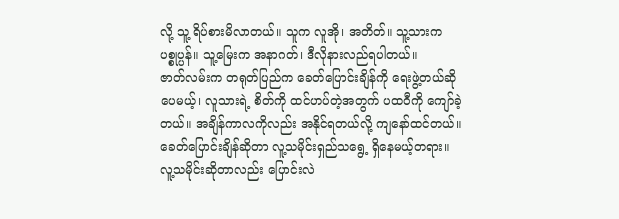လို့ သူ့ ရိပ်စားမိလာတယ်။ သူက လူအို၊ အတိတ်။ သူ့သားက ပစ္စုပ္ပန်။ သူ့မြေးက အနာဂတ်၊ ဒီလိုနားလည်ရပါတယ်။
ဇာတ်လမ်းက တရုတ်ပြည်က ခေတ်ပြောင်းချိန်ကို ရေးဖွဲ့တယ်ဆိုပေမယ့်၊ လူသားရဲ့ စိတ်ကို ထင်ဟပ်တဲ့အတွက် ပထဝီကို ကျော်ခဲ့တယ်။ အချိန်ကာလကိုလည်း အနိုင်ရတယ်လို့ ကျနော်ထင်တယ်။
ခေတ်ပြောင်းချိန်ဆိုတာ လူ့သမိုင်းရှည်သရွေ့ ရှိနေမယ့်တရား။ လူ့သမိုင်းဆိုတာလည်း ပြောင်းလဲ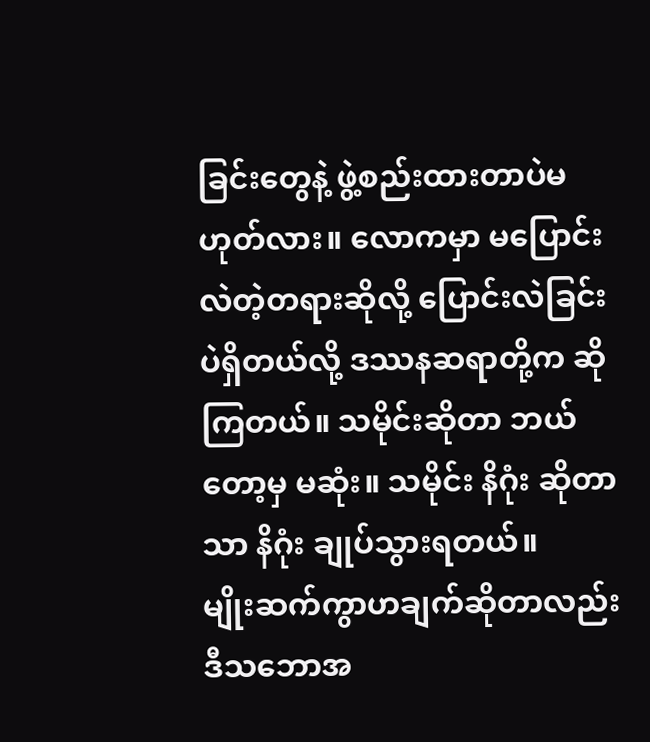ခြင်းတွေနဲ့ ဖွဲ့စည်းထားတာပဲမဟုတ်လား။ လောကမှာ မပြောင်းလဲတဲ့တရားဆိုလို့ ပြောင်းလဲခြင်းပဲရှိတယ်လို့ ဒဿနဆရာတို့က ဆိုကြတယ်။ သမိုင်းဆိုတာ ဘယ်တော့မှ မဆုံး။ သမိုင်း နိဂုံး ဆိုတာသာ နိဂုံး ချုပ်သွားရတယ်။
မျိုးဆက်ကွာဟချက်ဆိုတာလည်း ဒီသဘောအ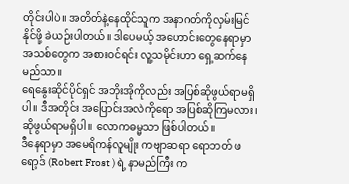တိုင်းပါပဲ။ အတိတ်နဲ့နေထိုင်သူက အနာဂတ်ကိုလှမ်းမြင်နိုင်ဖို့ ခဲယဉ်းပါတယ်။ ဒါပေမယ့် အဟောင်းတွေနေရာမှာ အသစ်တွေက အစားဝင်ရင်း လူ့သမိုင်းဟာ ရှေ့ဆက်နေမည်သာ။
ရေနွေးဆိုင်ပိုင်ရှင် အဘိုးအိုကိုလည်း အပြစ်ဆိုဖွယ်ရာမရှိပါ။ ဒီအတိုင်း အပြောင်းအလဲကိုရော အပြစ်ဆိုကြမလား၊ ဆိုဖွယ်ရာမရှိပါ။ လောကဓမ္မသာ ဖြစ်ပါတယ်။
ဒီနေရာမှာ အမေရိကန်လူမျိုး ကဗျာဆရာ ရောဘတ် ဖရော့ဒ် (Robert Frost ) ရဲ့ နာမည်ကြီး က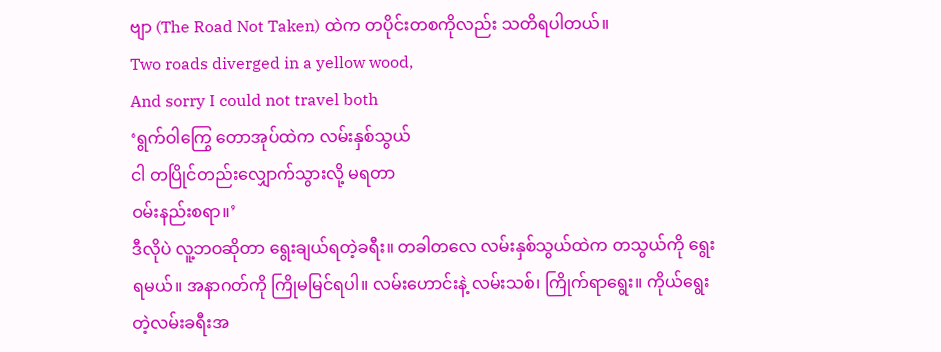ဗျာ (The Road Not Taken) ထဲက တပိုင်းတစကိုလည်း သတိရပါတယ်။
Two roads diverged in a yellow wood,
And sorry I could not travel both
‘ရွက်ဝါကြွေ တောအုပ်ထဲက လမ်းနှစ်သွယ်
ငါ တပြိုင်တည်းလျှောက်သွားလို့ မရတာ
ဝမ်းနည်းစရာ။’
ဒီလိုပဲ လူ့ဘဝဆိုတာ ရွေးချယ်ရတဲ့ခရီး။ တခါတလေ လမ်းနှစ်သွယ်ထဲက တသွယ်ကို ရွေးရမယ်။ အနာဂတ်ကို ကြိုမမြင်ရပါ။ လမ်းဟောင်းနဲ့ လမ်းသစ်၊ ကြိုက်ရာရွေး။ ကိုယ်ရွေးတဲ့လမ်းခရီးအ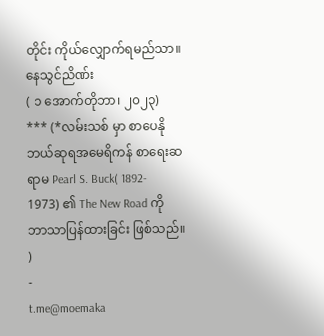တိုင်း ကိုယ်လျှောက်ရမည်သာ။
နေသွင်ညိဏ်း
( ၁ အောက်တိုဘာ၊ ၂၀၂၃)
*** (*လမ်းသစ် မှာ စာပေနိုဘယ်ဆုရအမေရိကန် စာရေးဆရာမ Pearl S. Buck( 1892- 1973) ၏ The New Road ကို ဘာသာပြန်ထားခြင်း ဖြစ်သည်။ )
-
t.me@moemaka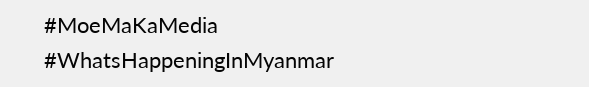#MoeMaKaMedia
#WhatsHappeningInMyanmar